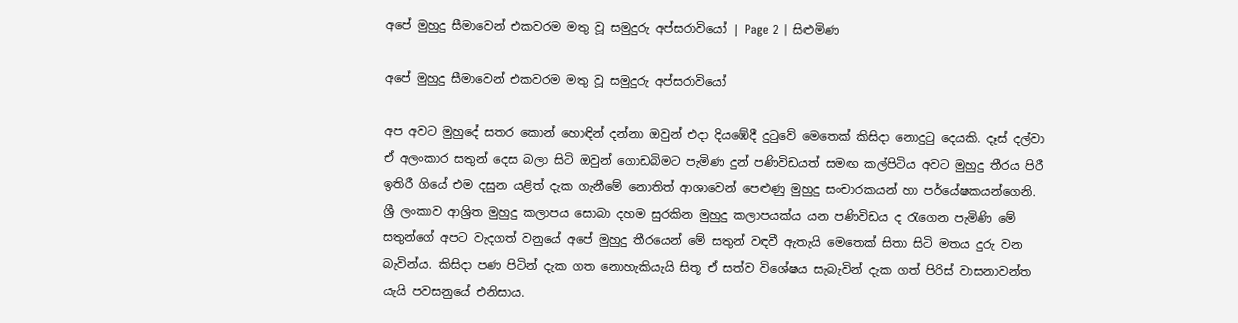අපේ මුහුදු සීමාවෙන් එකවරම මතු වූ සමුදුරු අප්සරාවියෝ | Page 2 | සිළුමිණ

අපේ මුහුදු සීමාවෙන් එකවරම මතු වූ සමුදුරු අප්සරාවියෝ

අප අවට මුහුදේ සතර කොන් හොඳින් දන්නා ඔවුන් එදා දියඹේදී දුටුවේ මෙතෙක් කිසිදා නොදුටු දෙයකි. දෑස් දල්වා ඒ අලංකාර සතුන් දෙස බලා සිටි ඔවුන් ගොඩබිමට පැමිණ දුන් පණිවිඩයත් සමඟ කල්පිටිය අවට මුහුදු තීරය පිරී ඉතිරී ගියේ එම දසුන යළිත් දැක ගැනීමේ නොතිත් ආශාවෙන් පෙළුණු මුහුදු සංචාරකයන් හා පර්යේෂකයන්ගෙනි. ශ්‍රී ලංකාව ආශ්‍රිත මුහුදු කලාපය සොබා දහම සුරකින මුහුදු කලාපයක්ය යන පණිවිඩය ද රැගෙන පැමිණි මේ සතුන්ගේ අපට වැදගත් වනුයේ අපේ මුහුදු තීරයෙන් මේ සතුන් වඳවී ඇතැයි මෙතෙක් සිතා සිටි මතය දුරු වන බැවින්ය. කිසිදා පණ පිටින් දැක ගත නොහැකියැයි සිතූ ඒ සත්ව විශේෂය සැබැවින් දැක ගත් පිරිස් වාසනාවන්ත යැයි පවසනුයේ එනිසාය.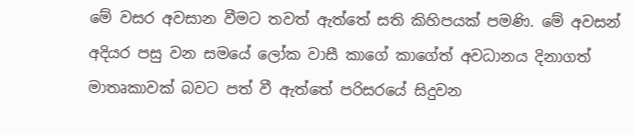මේ වසර අවසාන වීමට තවත් ඇත්තේ සති කිහිපයක් පමණි. මේ අවසන් අදියර පසු වන සමයේ ලෝක වාසී කාගේ කාගේත් අවධානය දිනාගත් මාතෘකාවක් බවට පත් වී ඇත්තේ පරිසරයේ සිදුවන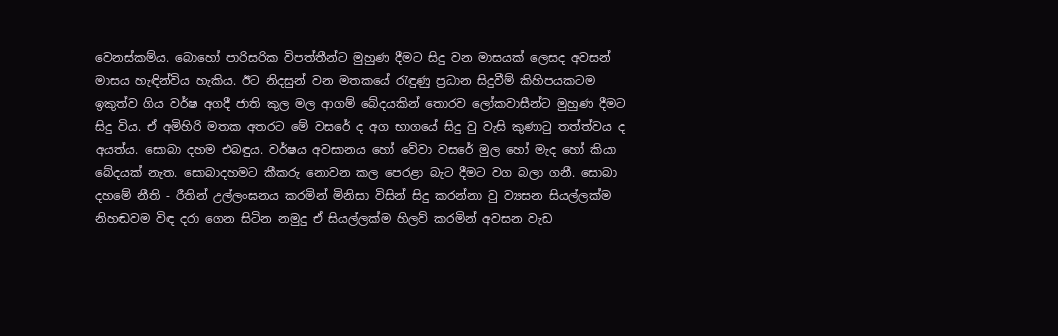වෙනස්කම්ය. බොහෝ පාරිසරික විපත්තීන්ට මුහුණ දීමට සිදු වන මාසයක් ලෙසද අවසන් මාසය හැඳින්විය හැකිය. ඊට නිදසුන් වන මතකයේ රැඳුණු ප්‍රධාන සිදුවීම් කිහිපයකටම ඉකුත්ව ගිය වර්ෂ අගදී ජාති කුල මල ආගම් බේදයකින් තොරව ලෝකවාසීන්ට මුහුණ දීමට සිදු විය. ඒ අමිහිරි මතක අතරට මේ වසරේ ද අග භාගයේ සිදු වු වැසි කුණාටු තත්ත්වය ද අයත්ය. සොබා දහම එබඳුය. වර්ෂය අවසානය හෝ වේවා වසරේ මුල හෝ මැද හෝ කියා බේදයක් නැත. සොබාදහමට කීකරු නොවන කල පෙරළා බැට දීමට වග බලා ගනී. සොබා දහමේ නීති - රීතින් උල්ලංඝනය කරමින් මිනිසා විසින් සිදු කරන්නා වු ව්‍යසන සියල්ලක්ම නිහඬවම විඳ දරා ගෙන සිටින නමුදු ඒ සියල්ලක්ම හිලව් කරමින් අවසන වැඩ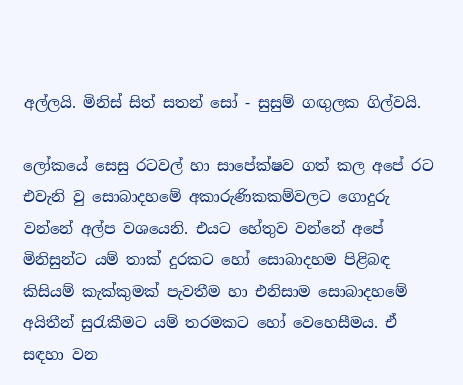අල්ලයි. මිනිස් සිත් සතන් සෝ - සුසුම් ගඟුලක ගිල්වයි.

ලෝකයේ සෙසු රටවල් හා සාපේක්ෂව ගත් කල අපේ රට එවැනි වු සොබාදහමේ අකාරුණිකකම්වලට ගොදුරු වන්නේ අල්ප වශයෙනි. එයට හේතුව වන්නේ අපේ මිනිසුන්ට යම් තාක් දුරකට හෝ සොබාදහම පිළිබඳ කිසියම් කැක්කුමක් පැවතීම හා එනිසාම සොබාදහමේ අයිතීන් සුරැකීමට යම් තරමකට හෝ වෙහෙසීමය. ඒ සඳහා වන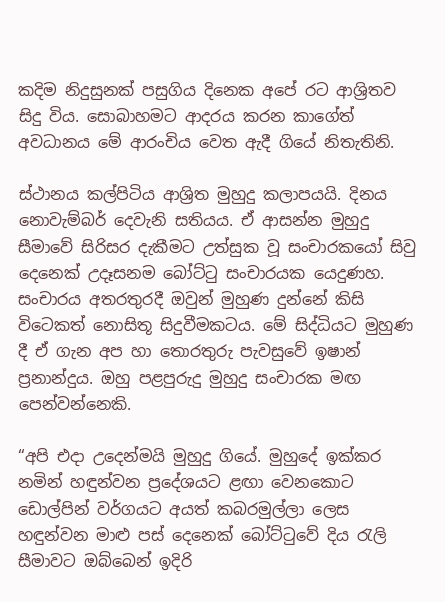කදිම නිදුසුනක් පසුගිය දිනෙක අපේ රට ආශ්‍රිතව සිදු විය. සොබාහමට ආදරය කරන කාගේත් අවධානය මේ ආරංචිය වෙත ඇදී ගියේ නිතැතිනි.

ස්ථානය කල්පිටිය ආශ්‍රිත මුහුදු කලාපයයි. දිනය නොවැම්බර් දෙවැනි සතියය. ඒ ආසන්න මුහුදු සීමාවේ සිරිසර දැකීමට උත්සුක වූ සංචාරකයෝ සිවු දෙනෙක් උදෑසනම බෝට්ටු සංචාරයක යෙදුණහ. සංචාරය අතරතුරදී ඔවුන් මුහුණ දුන්නේ කිසි විටෙකත් නොසිතූ සිදුවීමකටය. මේ සිද්ධියට මුහුණ දී ඒ ගැන අප හා තොරතුරු පැවසුවේ ඉෂාන් ප්‍රනාන්දුය. ඔහු පළපුරුදු මුහුදු සංචාරක මඟ පෙන්වන්නෙකි.

“අපි එදා උදෙන්මයි මුහුදු ගියේ. මුහුදේ ඉක්කර නමින් හඳුන්වන ප්‍රදේශයට ළඟා වෙනකොට ඩොල්පින් වර්ගයට අයත් කබරමුල්ලා ලෙස හඳුන්වන මාළු පස් දෙනෙක් බෝට්ටුවේ දිය රැලි සීමාවට ඔබ්බෙන් ඉදිරි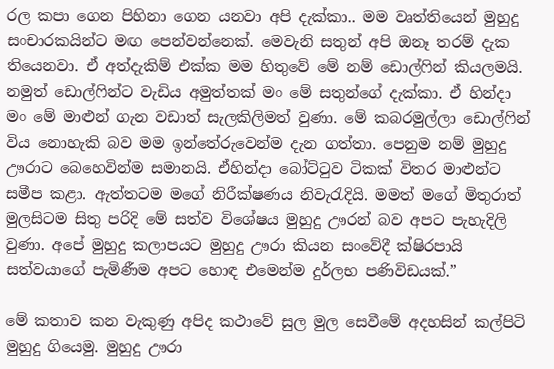රල කපා ගෙන පිහිනා ගෙන යනවා අපි දැක්කා.. මම වෘත්තියෙන් මුහුදු සංචාරකයින්ට මඟ පෙන්වන්නෙක්. මෙවැනි සතුන් අපි ඔනෑ තරම් දැක තියෙනවා. ඒ අත්දැකිම් එක්ක මම හිතුවේ මේ නම් ඩොල්ෆින් කියලමයි. නමුත් ඩොල්ෆින්ට වැඩිය අමුත්තක් මං මේ සතුන්ගේ දැක්කා. ඒ හින්දා මං මේ මාළුන් ගැන වඩාත් සැලකිලිමත් වුණා. මේ කබරමුල්ලා ඩොල්ෆින් විය නොහැකි බව මම ඉන්තේරුවෙන්ම දැන ගත්තා. පෙනුම නම් මුහුදු ඌරාට බෙහෙවින්ම සමානයි. ඒහින්දා බෝට්ටුව ටිකක් විතර මාළුන්ට සමීප කළා. ඇත්තටම මගේ නිරීක්ෂණය නිවැරැදියි. මමත් මගේ මිතුරාත් මුලසිටම සිතු පරිදි මේ සත්ව විශේෂය මුහුදු ඌරන් බව අපට පැහැදිලි වුණා. අපේ මුහුදු කලාපයට මුහුදු ඌරා කියන සංවේදී ක්ෂිරපායි සත්වයාගේ පැමිණීම අපට හොඳ එමෙන්ම දුර්ලභ පණිවිඩයක්.”

මේ කතාව කන වැකුණු අපිද කථාවේ සුල මුල සෙවීමේ අදහසින් කල්පිටි මුහුදු ගියෙමු. මුහුදු ඌරා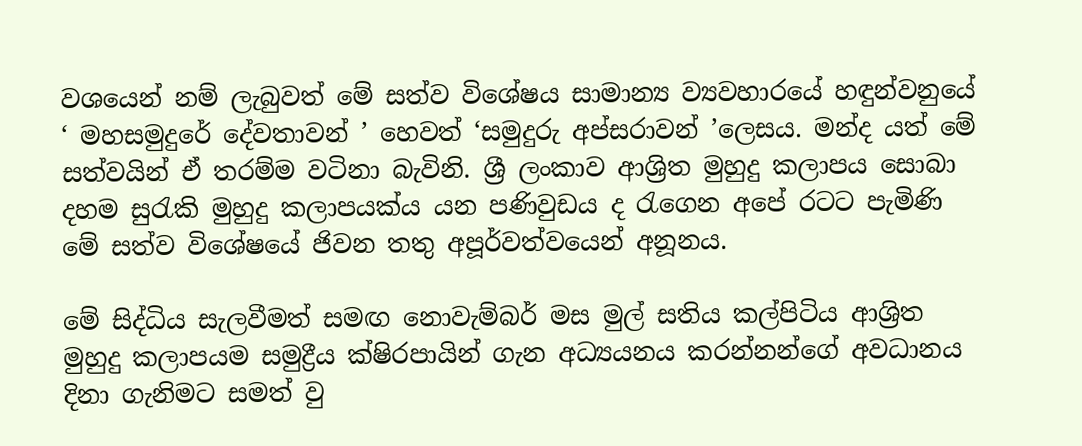වශයෙන් නම් ලැබුවත් මේ සත්ව විශේෂය සාමාන්‍ය ව්‍යවහාරයේ හඳුන්වනුයේ ‘ මහසමුදුරේ දේවතාවන් ’ හෙවත් ‘සමුදුරු අප්සරාවන් ’ලෙසය. මන්ද යත් මේ සත්වයින් ඒ තරම්ම වටිනා බැවිනි. ශ්‍රී ලංකාව ආශ්‍රිත මුහුදු කලාපය සොබා දහම සුරැකි මුහුදු කලාපයක්ය යන පණිවුඩය ද රැගෙන අපේ රටට පැමිණි මේ සත්ව විශේෂයේ ජිවන තතු අපූර්වත්වයෙන් අනූනය.

මේ සිද්ධිය සැලවීමත් සමඟ නොවැම්බර් මස මුල් සතිය කල්පිටිය ආශ්‍රිත මුහුදු කලාපයම සමුද්‍රීය ක්ෂිරපායින් ගැන අධ්‍යයනය කරන්නන්ගේ අවධානය දිනා ගැනිමට සමත් වු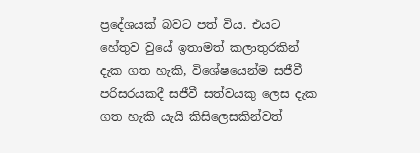ප්‍රදේශයක් බවට පත් විය. එයට හේතුව වුයේ ඉතාමත් කලාතුරකින් දැක ගත හැකි, විශේෂයෙන්ම සජීවී පරිසරයකදී සජීවී සත්වයකු ලෙස දැක ගත හැකි යැයි කිසිලෙසකින්වත්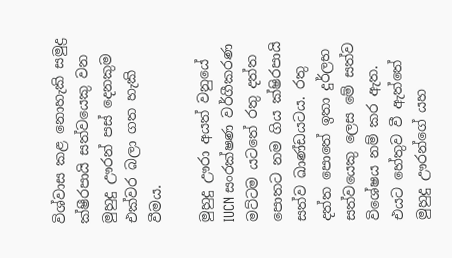විශ්වාස කළ නොහැකි සමුද්‍ර ක්ෂීරපායි සත්වයෙකු වන මුහුදු ඌරන් පස් දෙනකුම එක්වර බලා ගත හැකි වීමය.

මුහුදු ඌරා අයත් වනුයේ IUCN සංරක්ෂණ වර්ගීකරණ මට්ටම යටතේ රතු දත්ත පොතට නම ගිය ක්ෂිරපායි සත්ව ඛාණ්ඩයටය. රතු දත්ත පොතේ ඉතා දුර්ලභ සත්වයෙකු ලෙස මේ සත්ව විශේෂය නම් කර ඇත. එයට හේතුව වී ඇත්තේ මුහුදු ඌරන්ගේ යහ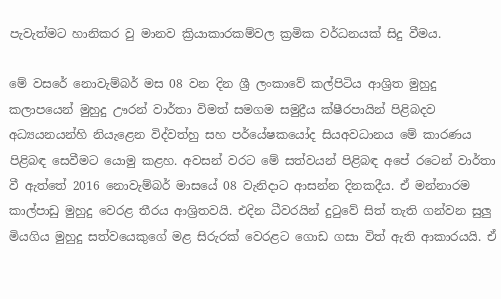පැවැත්මට හානිකර වු මානව ක්‍රියාකාරකම්වල ක්‍රමික වර්ධනයක් සිදු වීමය.

මේ වසරේ නොවැම්බර් මස 08 වන දින ශ්‍රී ලංකාවේ කල්පිටිය ආශ්‍රිත මුහුදු කලාපයෙන් මුහුදු ඌරන් වාර්තා විමත් සමගම සමුද්‍රීය ක්ෂීරපායින් පිළිබදව අධ්‍යයනයන්හි නියැළෙන විද්වත්හු සහ පර්යේෂකයෝද සියඅවධානය මේ කාරණය පිළිබඳ සෙවීමට යොමු කළහ. අවසන් වරට මේ සත්වයන් පිළිබඳ අපේ රටෙන් වාර්තා වී ඇත්තේ 2016 නොවැම්බර් මාසයේ 08 වැනිදාට ආසන්න දිනකදීය. ඒ මන්නාරම කාල්පාඩු මුහුදු වෙරළ තීරය ආශ්‍රිතවයි. එදින ධීවරයින් දුටුවේ සිත් තැති ගන්වන සුලු මියගිය මුහුදු සත්වයෙකුගේ මළ සිරුරක් වෙරළට ගොඩ ගසා විත් ඇති ආකාරයයි. ඒ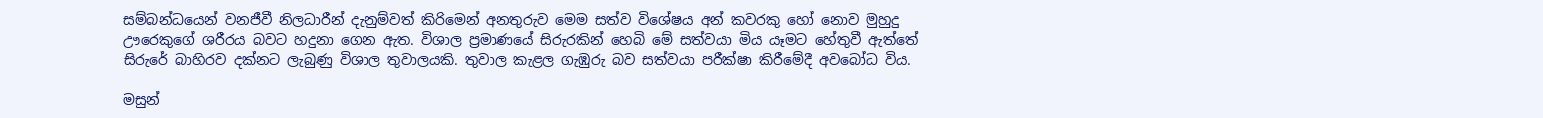සම්බන්ධයෙන් වනජීවී නිලධාරීන් දැනුම්වත් කිරිමෙන් අනතුරුව මෙම සත්ව විශේෂය අන් කවරකු හෝ නොව මුහුදු ඌරෙකුගේ ශරීරය බවට හදුනා ගෙන ඇත. විශාල ප්‍රමාණයේ සිරුරකින් හෙබි මේ සත්වයා මිය යෑමට හේතුවී ඇත්තේ සිරුරේ බාහිරව දක්නට ලැබුණු විශාල තුවාලයකි. තුවාල කැළල ගැඹුරු බව සත්වයා පරීක්ෂා කිරීමේදී අවබෝධ විය.

මසුන්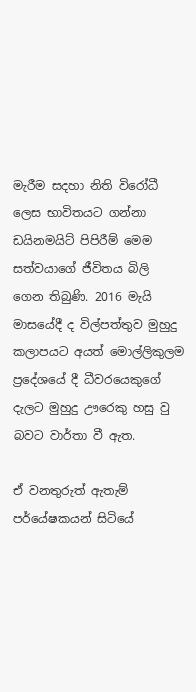මැරීම සදහා නිති විරෝධී ලෙස භාවිතයට ගන්නා ඩයිනමයිට් පිපිරීම් මෙම සත්වයාගේ ජීවිතය බිලි ගෙන තිබුණි. 2016 මැයි මාසයේදී ද විල්පත්තුව මුහුදු කලාපයට අයත් මොල්ලිකුලම ප්‍රදේශයේ දී ධීවරයෙකුගේ දැලට මුහුදු ඌරෙකු හසු වු බවට වාර්තා වී ඇත.

ඒ වනතුරුත් ඇතැම් පර්යේෂකයන් සිටියේ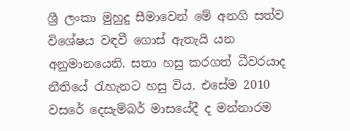ශ්‍රී ලංකා මුහුදු සීමාවෙන් මේ අනගි සත්ව විශේෂය වඳවී ගොස් ඇතැයි යන අනුමානයෙනි. සතා හසු කරගත් ධීවරයාද නීතියේ රැහැනට හසු විය. එසේම 2010 වසරේ දෙසැම්බර් මාසයේදී ද මන්නාරම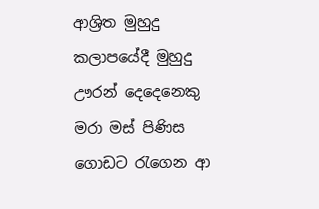ආශ්‍රිත මුහුදු කලාපයේදී මුහුදු ඌරන් දෙදෙනෙකු මරා මස් පිණිස ගොඩට රැගෙන ආ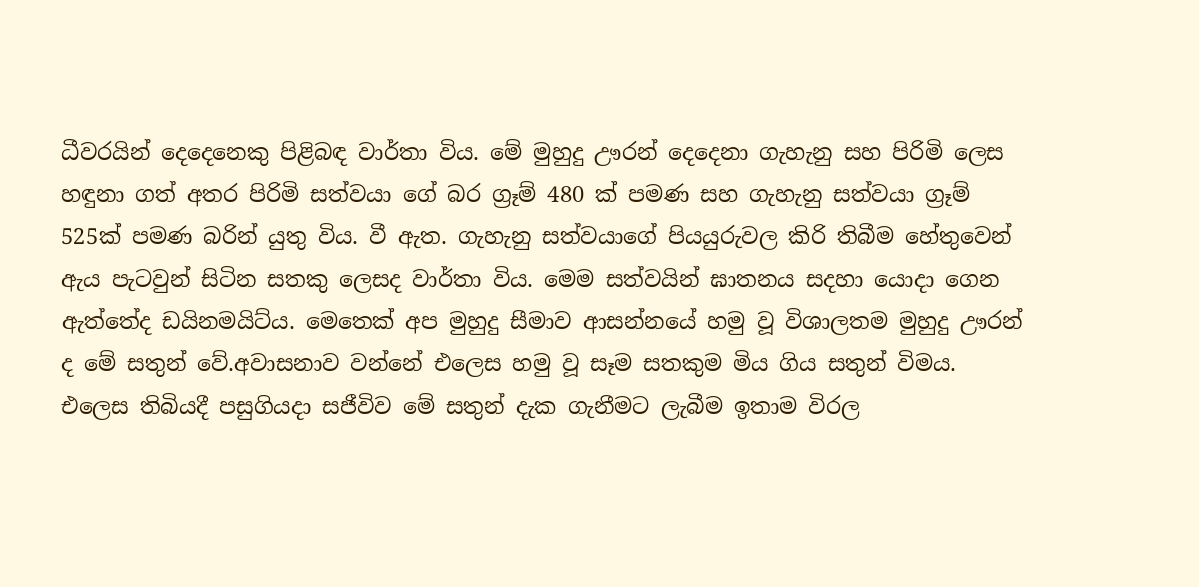ධීවරයින් දෙදෙනෙකු පිළිබඳ වාර්තා විය. මේ මුහුදු ඌරන් දෙදෙනා ගැහැනු සහ පිරිමි ලෙස හඳුනා ගත් අතර පිරිමි සත්වයා ගේ බර ග්‍රෑම් 480 ක් පමණ සහ ගැහැනු සත්වයා ග්‍රෑම් 525ක් පමණ බරින් යුතු විය. වී ඇත. ගැහැනු සත්වයාගේ පියයුරුවල කිරි තිබීම හේතුවෙන් ඇය පැටවුන් සිටින සතකු ලෙසද වාර්තා විය. මෙම සත්වයින් ඝාතනය සදහා යොදා ගෙන ඇත්තේද ඩයිනමයිට්ය. මෙතෙක් අප මුහුදු සීමාව ආසන්නයේ හමු වූ විශාලතම මුහුදු ඌරන් ද මේ සතුන් වේ.අවාසනාව වන්නේ එලෙස හමු වූ සෑම ‍සතකුම මිය ගිය සතුන් විමය. එලෙස තිබියදී පසුගියදා සජීවිව මේ සතුන් දැක ගැනීමට ලැබීම ඉතාම විරල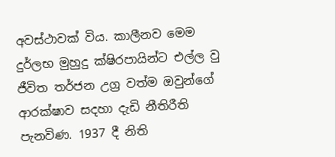අවස්ථාවක් විය. කාලීනව මෙම දුර්ලභ මුහුදු ක්ෂිරපායින්ට එල්ල වු ජීවිත තර්ජන උග්‍ර වත්ම ඔවුන්ගේ ආරක්ෂාව සදහා දැඩි නීතිරීති පැනවිණ. 1937 දී නිති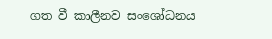ගත වී කාලීනව සංශෝධනය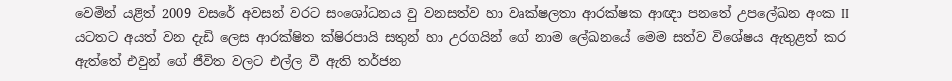වෙමින් යළිත් 2009 වසරේ අවසන් වරට සංශෝධනය වු වනසත්ව හා වෘක්ෂලතා ආරක්ෂක ආඥා පනතේ උපලේඛන අංක II යටතට අයත් වන දැඩි ලෙස ආරක්ෂිත ක්ෂිරපායි සතුන් හා උරගයින් ගේ නාම ලේඛනයේ මෙම සත්ව විශේෂය ඇතුළත් කර ඇත්තේ එවුන් ගේ ජීවිත වලට එල්ල වී ඇති තර්ජන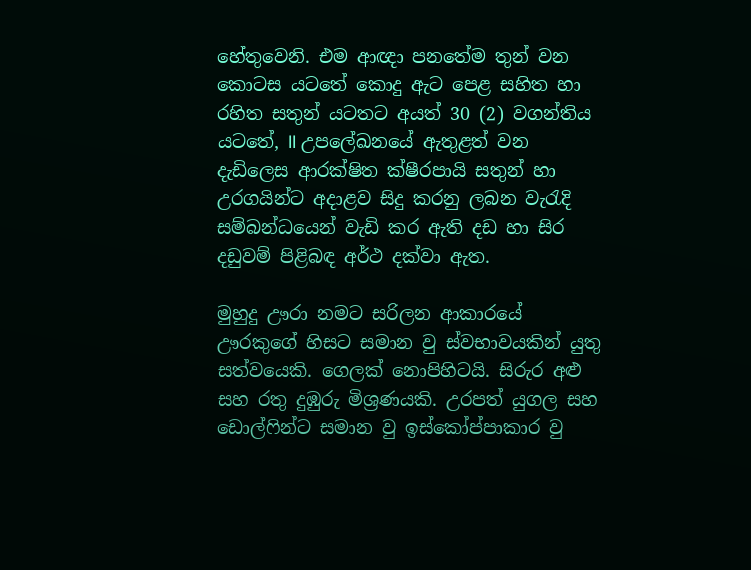හේතුවෙනි. එම ආඥා පනතේම තුන් වන කොටස යටතේ කොදු ඇට පෙළ සහිත හා රහිත සතුන් යටතට අයත් 30 (2) වගන්තිය යටතේ, II උපලේඛනයේ ඇතුළත් වන දැඩිලෙස ආරක්ෂිත ක්ෂීරපායි සතුන් හා උරගයින්ට අදාළව සිදු කරනු ලබන වැරැදි සම්බන්ධයෙන් වැඩි කර ඇති දඩ හා සිර දඩුවම් පිළිබඳ අර්ථ දක්වා ඇත.

මුහුදු ඌරා නමට සරිලන ආකාරයේ ඌරකුගේ හිසට සමාන වු ස්වභාවයකින් යුතු සත්වයෙකි. ගෙලක් නොපිහිටයි. සිරුර අළු සහ රතු දුඹුරු මිශ්‍රණයකි. උරපත් යුගල සහ ඩොල්ෆින්ට සමාන වු ඉස්කෝප්පාකාර වු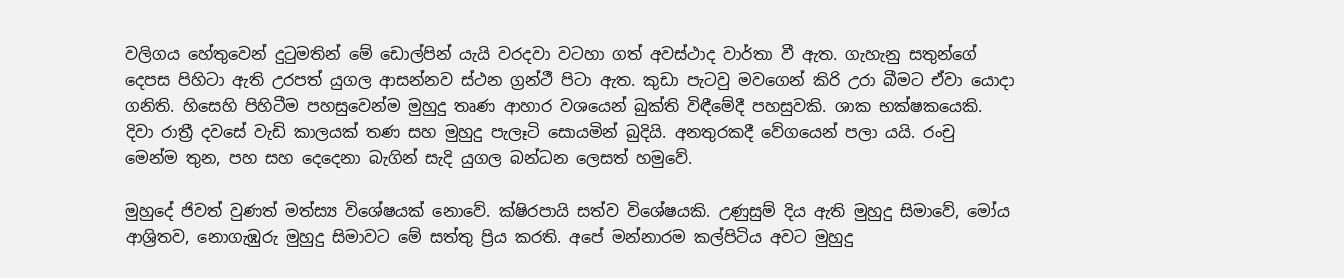වලිගය හේතුවෙන් දුටුමතින් මේ ඩොල්පින් යැයි වරදවා වටහා ගත් අවස්ථාද වාර්තා වී ඇත. ගැහැනු සතුන්ගේ දෙපස පිහිටා ඇති උරපත් යුගල ආසන්නව ස්ථන ග්‍රන්ථී පිටා ඇත. කුඩා පැටවු මවගෙන් කිරි උරා බීමට ඒවා යොදා ගනිති. හිසෙහි පිහිටීම පහසුවෙන්ම මුහුදු තෘණ ආහාර වශයෙන් බුක්ති විඳීමේදී පහසුවකි. ශාක භක්ෂකයෙකි. දිවා රාත්‍රී දවසේ වැඩි කාලයක් තණ සහ මුහුදු පැලෑටි සොයමින් බුදියි. අනතුරකදී වේගයෙන් පලා යයි. රංචු මෙන්ම තුන, පහ සහ දෙදෙනා බැගින් සැදි යුගල බන්ධන ලෙසත් හමුවේ.

මුහුදේ ජිවත් වුණත් මත්ස්‍ය විශේෂයක් නොවේ. ක්ෂිරපායි සත්ව‍ විශේෂයකි. උණුසුම් දිය ඇති මුහුදු සිමාවේ, මෝය ආශ්‍රිතව, නොගැඹුරු මුහුදු සිමාවට මේ සත්තු ප්‍රිය කරති. අපේ මන්නාරම කල්පිටිය අවට මුහුදු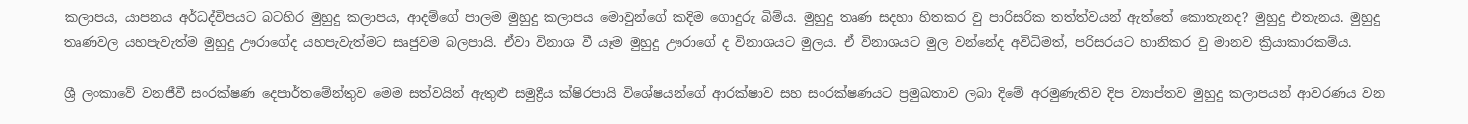කලාපය, යාපනය අර්ධද්විපයට බටහිර මුහුදු කලාපය, ආදම්ගේ පාලම මුහුදු කලාපය මොවුන්ගේ කදිම ගොදුරු බිම්ය. මුහුදු තෘණ සදහා හිතකර වු පාරිසරික තත්ත්වයන් ඇත්තේ කොතැනද? මුහුදු එතැනය. මුහුදු තෘණවල යහපැවැත්ම මුහුදු ඌරාගේද යහපැවැත්මට සෘජුවම බලපායි. ඒවා විනාශ වී යෑම මුහුදු ඌරාගේ ද විනාශයට මුලය. ඒ විනාශයට මුල වන්නේද අවිධිමත්, පරිසරයට හානිකර වු මානව ක්‍රියාකාරකම්ය.

ශ්‍රී ලංකාවේ වනජීවී සංරක්ෂණ දෙපාර්තමේන්තුව මෙම සත්වයින් ඇතුළු සමුද්‍රීය ක්ෂිරපායි විශේෂයන්ගේ ආරක්ෂාව සහ සංරක්ෂණයට ප්‍රමුඛතාව ලබා දිමේ අරමුණැතිව දිප ව්‍යාප්තව මුහුදු කලාපයන් ආවරණය වන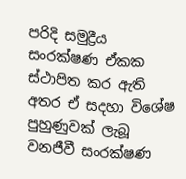පරිදි සමුද්‍රීය සංරක්ෂණ ඒකක ස්ථාපිත කර ඇති අතර ඒ සදහා විශේෂ පුහුණුවක් ලැබූ වනජීවී සංරක්ෂණ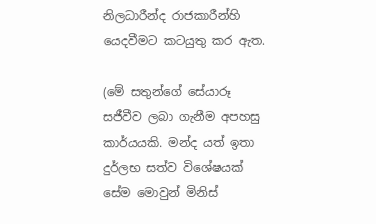නිලධාරීන්ද රාජකාරීන්හි යෙදවීමට කටයුතු කර ඇත.

(මේ සතුන්ගේ සේයාරූ සජීවීව ලබා ගැනීම අපහසු කාර්යයකි. මන්ද යත් ඉතා දුර්ලභ සත්ව විශේෂයක් සේම මොවුන් මිනිස්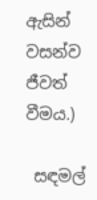ඇසින් වසන්ව ජීවත් වීමය.)

 සඳමල්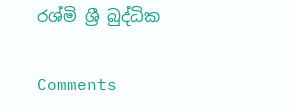රශ්මි ශ්‍රී බුද්ධික

Comments